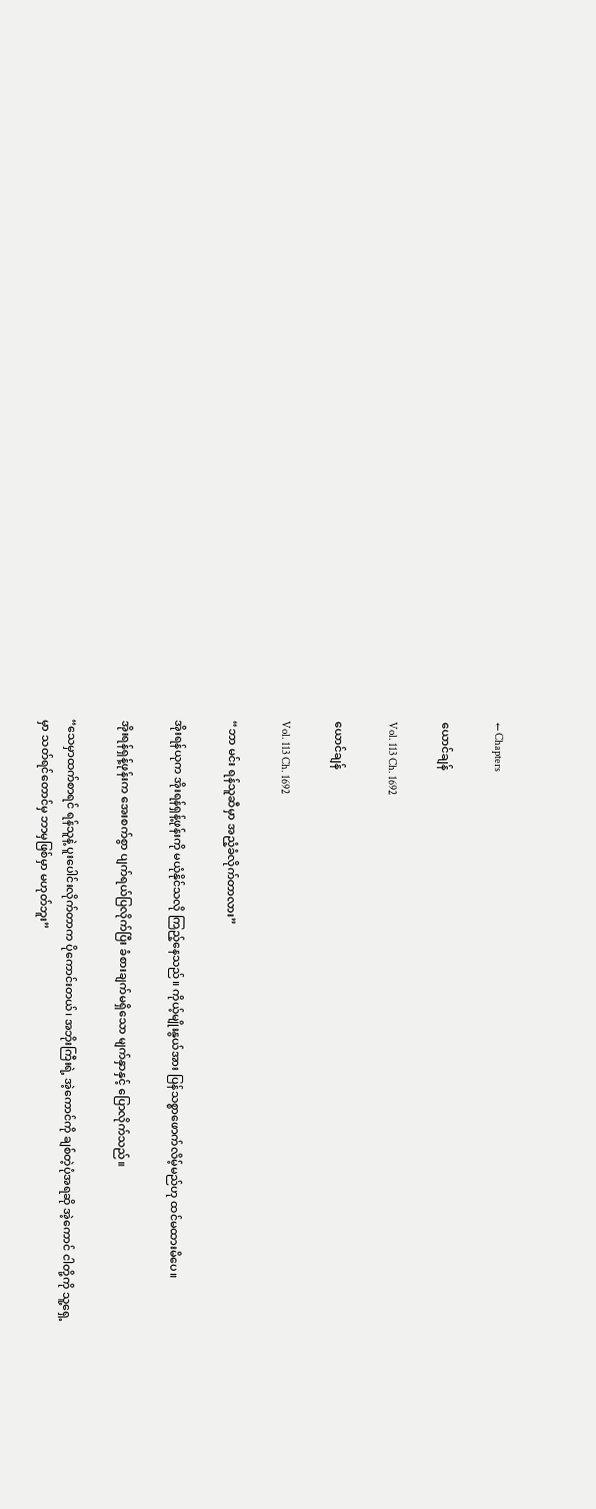← Chapters

ယောင်ချန်

Vol. 113 Ch. 1692

ယောင်ချန်

Vol. 113 Ch. 1692

“ဘာ မင်း ရန်သူဆီမှာ အညံ့ခံလိုက်တာလား”

အိုးရန်ယုက အိုးရန်ရှန့်ဖုန်းကို မယုံနိုင်သလို ကြည့်နေသည်။ ကိုယ့်မျိုးနွယ်အား ပြန်သစ္စာဖောက်လိမ့်မည်ဟု ထင်မထားမိပေ။

အိုးရန်ရှန့်ဖုန်းက အေးစက်စွာ ပျက်ရယ်ပြလိုက်ပြီး ခံစားချက်မရှိသော မျက်နှာနှင့် ပြောလိုက်သည်။

“သေမှာထက်စာရင် ရန်သူနဲ့ ပူးပေါင်းလိုက်တာက ပိုကောင်းတယ်၊ အဘိုးကြီးရဲ့ အဲ့ကောင်ကို ချစ်တဲ့ပုံအရဆို အဲ့ကောင် ငါတို့ကို သူ့ရှေ့မှာ သတ်ရင်တောင်မှ ဘာမှဖြစ်မှာ မဟုတ်ဘူး”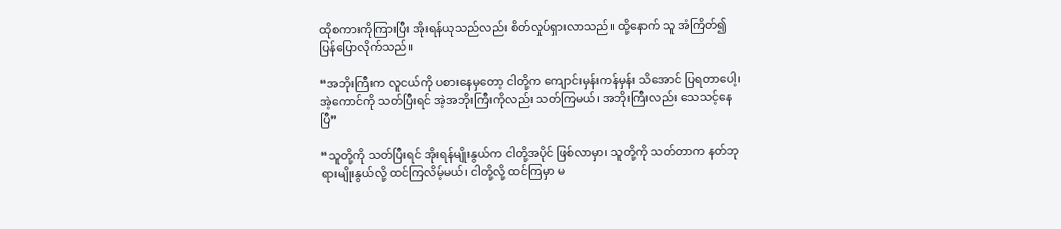ထိုစကားကိုကြားပြီး အိုးရန်ယုသည်လည်း စိတ်လှုပ်ရှားလာသည်။ ထို့နောက် သူ အံကြိတ်၍ ပြန်ပြောလိုက်သည်။

“အဘိုးကြီးက လူငယ်ကို ပစားနေမှတော့ ငါတို့က ကျောင်းမှန်းကန်မှန်း သိအောင် ပြရတာပေါ့၊ အဲ့ကောင်ကို သတ်ပြီးရင် အဲ့အဘိုးကြီးကိုလည်း သတ်ကြမယ်၊ အဘိုးကြီးလည်း သေသင့်နေပြီ”

“သူတို့ကို သတ်ပြီးရင် အိုးရန်မျိုးနွယ်က ငါတို့အပိုင် ဖြစ်လာမှာ၊ သူတို့ကို သတ်တာက နတ်ဘုရားမျိုးနွယ်လို့ ထင်ကြလိမ့်မယ်၊ ငါတို့လို့ ထင်ကြမှာ မ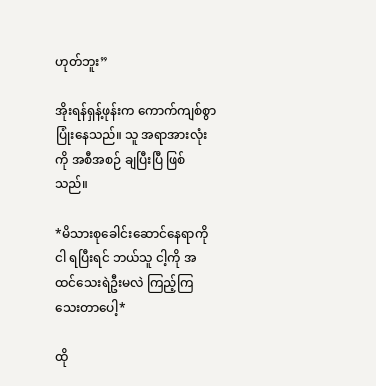ဟုတ်ဘူး”

အိုးရန်ရှန့်ဖုန်းက ကောက်ကျစ်စွာ ပြုံးနေသည်။ သူ အရာအားလုံးကို အစီအစဉ် ချပြီးပြီ ဖြစ်သည်။

*မိသားစုခေါင်းဆောင်နေရာကို ငါ ရပြီးရင် ဘယ်သူ ငါ့ကို အထင်သေးရဲဦးမလဲ ကြည့်ကြသေးတာပေါ့*

ထို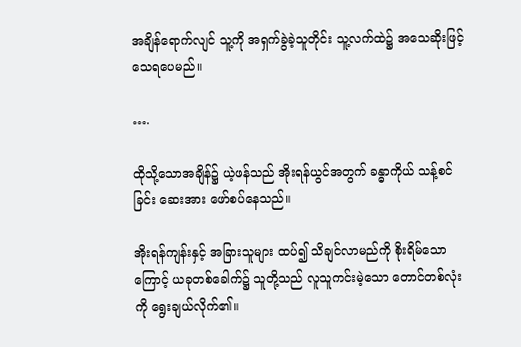အချိန်ရောက်လျင် သူ့ကို အရှက်ခွဲခဲ့သူတိုင်း သူ့လက်ထဲ၌ အသေဆိုးဖြင့် သေရပေမည်။

….

ထိုသို့သောအချိန်၌ ယဲ့ဖန်သည် အိုးရန်ယွင်အတွက် ခန္ဓာကိုယ် သန့်စင်ခြင်း ဆေးအား ဖော်စပ်နေသည်။

အိုးရန်ကျန်းနှင့် အခြားသူများ ထပ်၍ သိချင်လာမည်ကို စိုးရိမ်သောကြောင့် ယခုတစ်ခေါက်၌ သူတို့သည် လူသူကင်းမဲ့သော တောင်တစ်လုံးကို ရွေးချယ်လိုက်၏။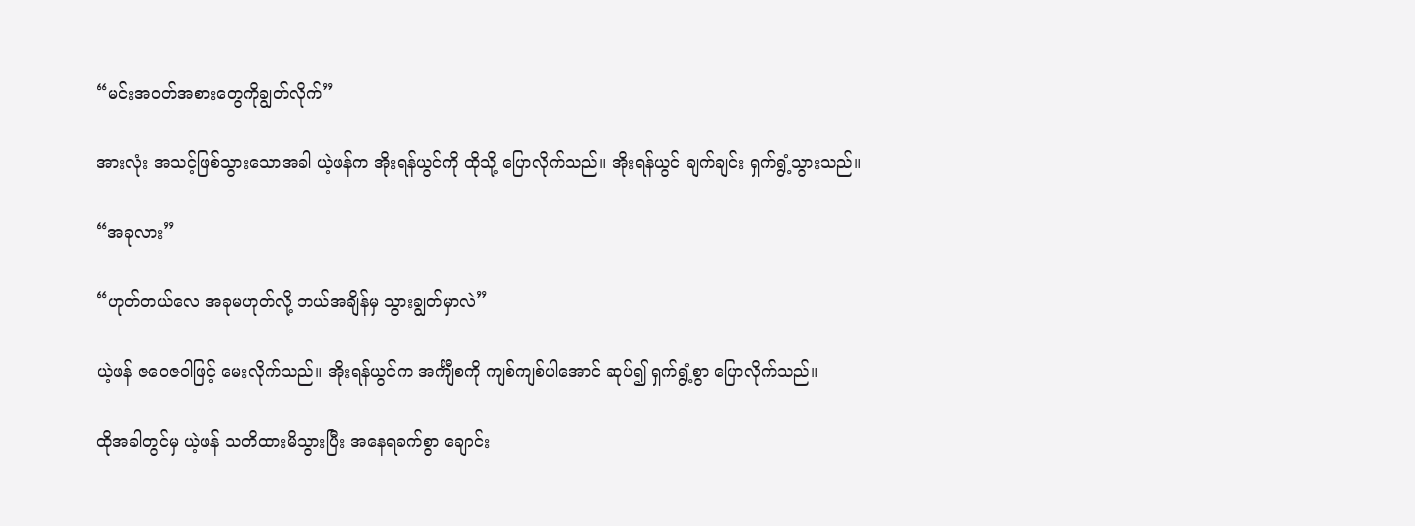“မင်းအဝတ်အစားတွေကိုချွတ်လိုက်”

အားလုံး အသင့်ဖြစ်သွားသောအခါ ယဲ့ဖန်က အိုးရန်ယွင်ကို ထိုသို့ ပြောလိုက်သည်။ အိုးရန်ယွင် ချက်ချင်း ရှက်ရွံ့သွားသည်။

“အခုလား”

“ဟုတ်တယ်လေ အခုမဟုတ်လို့ ဘယ်အချိန်မှ သွားချွတ်မှာလဲ”

ယဲ့ဖန် ဇဝေဇဝါဖြင့် မေးလိုက်သည်။ အိုးရန်ယွင်က အင်္ကျီစကို ကျစ်ကျစ်ပါအောင် ဆုပ်၍ ရှက်ရွံ့စွာ ပြောလိုက်သည်။

ထိုအခါတွင်မှ ယဲ့ဖန် သတိထားမိသွားပြီး အနေရခက်စွာ ချောင်း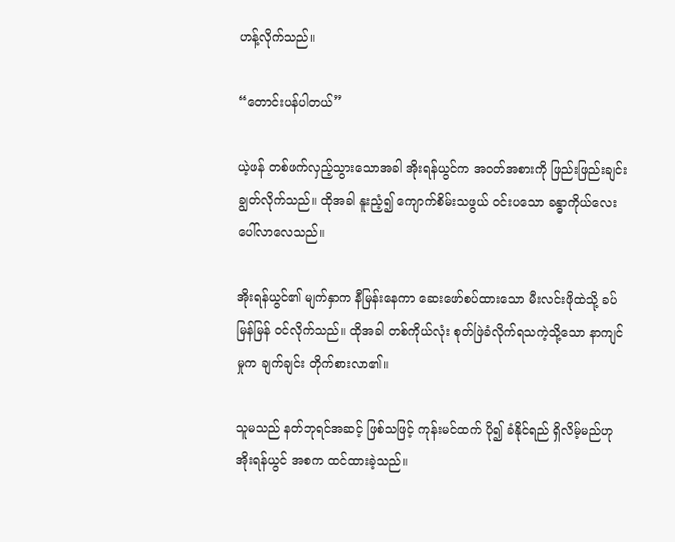ဟန့်လိုက်သည်။

“တောင်းပန်ပါတယ်”

ယဲ့ဖန် တစ်ဖက်လှည့်သွားသောအခါ အိုးရန်ယွင်က အဝတ်အစားကို ဖြည်းဖြည်းချင်း ချွတ်လိုက်သည်။ ထိုအခါ နူးညံ့၍ ကျောက်စိမ်းသဖွယ် ဝင်းပသော ခန္ဓာကိုယ်လေး ပေါ်လာလေသည်။

အိုးရန်ယွင်၏ မျက်နှာက နီမြန်းနေကာ ဆေးဖော်စပ်ထားသော မီးလင်းဖိုထဲသို့ ခပ်မြန်မြန် ဝင်လိုက်သည်။ ထိုအခါ တစ်ကိုယ်လုံး စုတ်ဖြဲခံလိုက်ရသကဲ့သို့သော နာကျင်မှုက ချက်ချင်း တိုက်စားလာ၏။

သူမသည် နတ်ဘုရင်အဆင့် ဖြစ်သဖြင့် ကုန်းမင်ထက် ပို၍ ခံနိုင်ရည် ရှိလိမ့်မည်ဟု အိုးရန်ယွင် အစက ထင်ထားခဲ့သည်။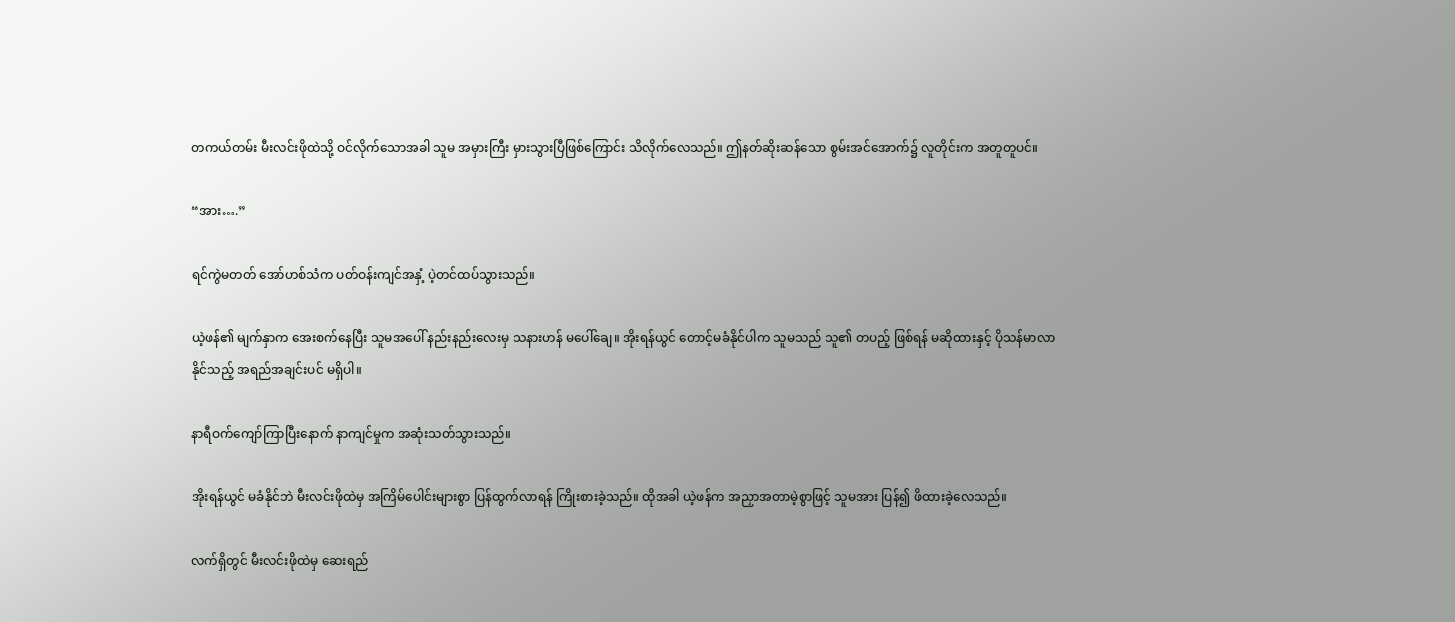တကယ်တမ်း မီးလင်းဖိုထဲသို့ ဝင်လိုက်သောအခါ သူမ အမှားကြီး မှားသွားပြီဖြစ်ကြောင်း သိလိုက်လေသည်။ ဤနတ်ဆိုးဆန်သော စွမ်းအင်အောက်၌ လူတိုင်းက အတူတူပင်။

“အား….”

ရင်ကွဲမတတ် အော်ဟစ်သံက ပတ်ဝန်းကျင်အနှံ့ ပဲ့တင်ထပ်သွားသည်။

ယဲ့ဖန်၏ မျက်နှာက အေးစက်နေပြီး သူမအပေါ် နည်းနည်းလေးမှ သနားဟန် မပေါ်ချေ။ အိုးရန်ယွင် တောင့်မခံနိုင်ပါက သူမသည် သူ၏ တပည့် ဖြစ်ရန် မဆိုထားနှင့် ပိုသန်မာလာနိုင်သည့် အရည်အချင်းပင် မရှိပါ။

နာရီဝက်ကျော်ကြာပြီးနောက် နာကျင်မှုက အဆုံးသတ်သွားသည်။

အိုးရန်ယွင် မခံနိုင်ဘဲ မီးလင်းဖိုထဲမှ အကြိမ်ပေါင်းများစွာ ပြန်ထွက်လာရန် ကြိုးစားခဲ့သည်။ ထိုအခါ ယဲ့ဖန်က အညှာအတာမဲ့စွာဖြင့် သူမအား ပြန်၍ ဖိထားခဲ့လေသည်။

လက်ရှိတွင် မီးလင်းဖိုထဲမှ ဆေးရည်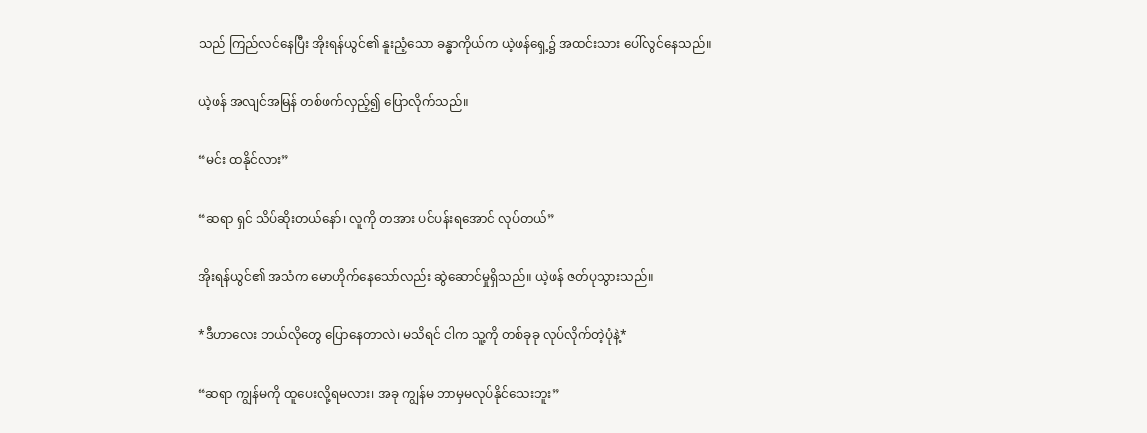သည် ကြည်လင်နေပြီး အိုးရန်ယွင်၏ နူးညံ့သော ခန္ဓာကိုယ်က ယဲ့ဖန်ရှေ့၌ အထင်းသား ပေါ်လွင်နေသည်။

ယဲ့ဖန် အလျင်အမြန် တစ်ဖက်လှည့်၍ ပြောလိုက်သည်။

“မင်း ထနိုင်လား”

“ဆရာ ရှင် သိပ်ဆိုးတယ်နော်၊ လူကို တအား ပင်ပန်းရအောင် လုပ်တယ်”

အိုးရန်ယွင်၏ အသံက မောဟိုက်နေသော်လည်း ဆွဲဆောင်မှုရှိသည်။ ယဲ့ဖန် ဇတ်ပုသွားသည်။

*ဒီဟာလေး ဘယ်လိုတွေ ပြောနေတာလဲ၊ မသိရင် ငါက သူ့ကို တစ်ခုခု လုပ်လိုက်တဲ့ပုံနဲ့*

“ဆရာ ကျွန်မကို ထူပေးလို့ရမလား၊ အခု ကျွန်မ ဘာမှမလုပ်နိုင်သေးဘူး”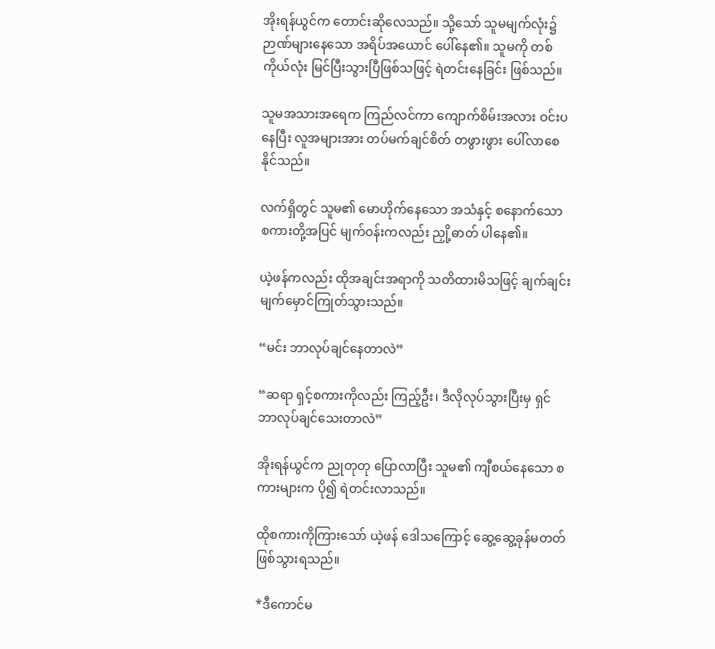အိုးရန်ယွင်က တောင်းဆိုလေသည်။ သို့သော် သူမမျက်လုံး၌ ဉာဏ်များနေသော အရိပ်အယောင် ပေါ်နေ၏။ သူမကို တစ်ကိုယ်လုံး မြင်ပြီးသွားပြီဖြစ်သဖြင့် ရဲတင်းနေခြင်း ဖြစ်သည်။

သူမအသားအရေက ကြည်လင်ကာ ကျောက်စိမ်းအလား ဝင်းပနေပြီး လူအများအား တပ်မက်ချင်စိတ် တဖွားဖွား ပေါ်လာစေနိုင်သည်။

လက်ရှိတွင် သူမ၏ မောဟိုက်နေသော အသံနှင့် စနောက်သော စကားတို့အပြင် မျက်ဝန်းကလည်း ညှို့ဓာတ် ပါနေ၏။

ယဲ့ဖန်ကလည်း ထိုအချင်းအရာကို သတိထားမိသဖြင့် ချက်ချင်း မျက်မှောင်ကြုတ်သွားသည်။

“မင်း ဘာလုပ်ချင်နေတာလဲ”

“ဆရာ ရှင့်စကားကိုလည်း ကြည့်ဦး၊ ဒီလိုလုပ်သွားပြီးမှ ရှင် ဘာလုပ်ချင်သေးတာလဲ”

အိုးရန်ယွင်က ညုတုတု ပြောလာပြီး သူမ၏ ကျီစယ်နေသော စကားများက ပို၍ ရဲတင်းလာသည်။

ထိုစကားကိုကြားသော် ယဲ့ဖန် ဒေါသကြောင့် ဆွေ့ဆွေ့ခုန်မတတ် ဖြစ်သွားရသည်။

*ဒီကောင်မ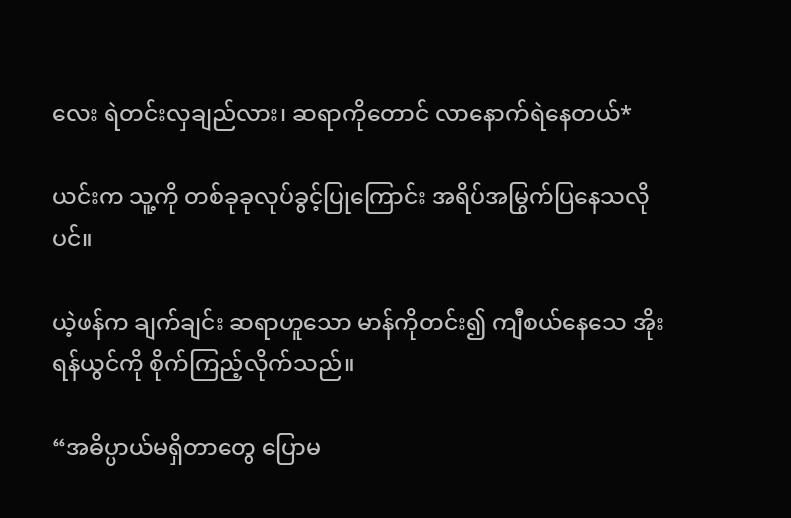လေး ရဲတင်းလှချည်လား၊ ဆရာကိုတောင် လာနောက်ရဲနေတယ်*

ယင်းက သူ့ကို တစ်ခုခုလုပ်ခွင့်ပြုကြောင်း အရိပ်အမြွက်ပြနေသလိုပင်။

ယဲ့ဖန်က ချက်ချင်း ဆရာဟူသော မာန်ကိုတင်း၍ ကျီစယ်နေသေ အိုးရန်ယွင်ကို စိုက်ကြည့်လိုက်သည်။

“အဓိပ္ပာယ်မရှိတာတွေ ပြောမ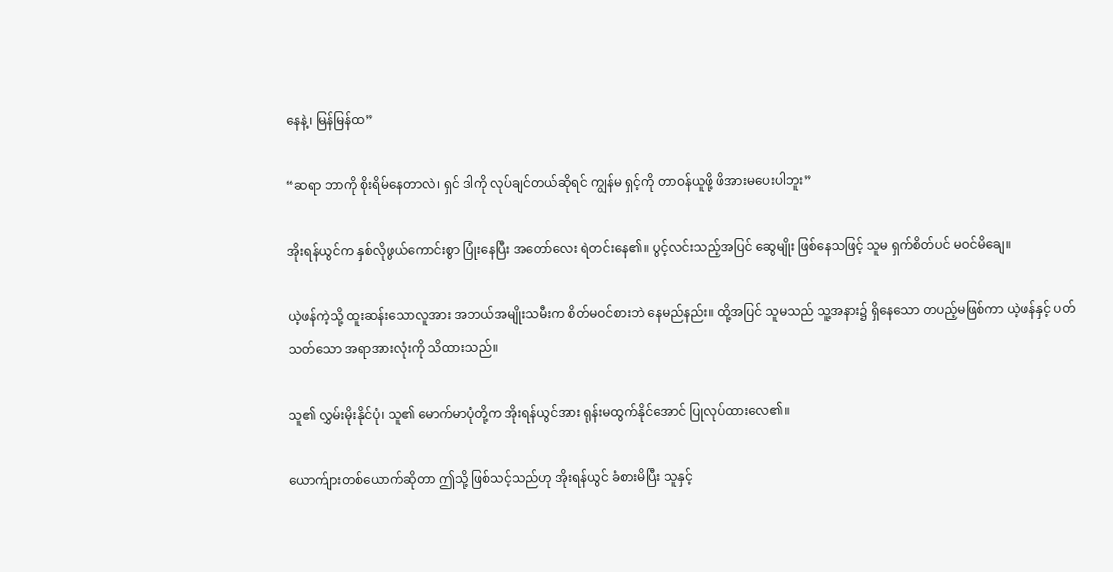နေနဲ့၊ မြန်မြန်ထ”

“ဆရာ ဘာကို စိုးရိမ်နေတာလဲ၊ ရှင် ဒါကို လုပ်ချင်တယ်ဆိုရင် ကျွန်မ ရှင့်ကို တာဝန်ယူဖို့ ဖိအားမပေးပါဘူး”

အိုးရန်ယွင်က နှစ်လိုဖွယ်ကောင်းစွာ ပြုံးနေပြီး အတော်လေး ရဲတင်းနေ၏။ ပွင့်လင်းသည့်အပြင် ဆွေမျိုး ဖြစ်နေသဖြင့် သူမ ရှက်စိတ်ပင် မဝင်မိချေ။

ယဲ့ဖန်ကဲ့သို့ ထူးဆန်းသောလူအား အဘယ်အမျိုးသမီးက စိတ်မဝင်စားဘဲ နေမည်နည်း။ ထို့အပြင် သူမသည် သူ့အနား၌ ရှိနေသော တပည့်မဖြစ်ကာ ယဲ့ဖန်နှင့် ပတ်သတ်သော အရာအားလုံးကို သိထားသည်။

သူ၏ လွှမ်းမိုးနိုင်ပုံ၊ သူ၏ မောက်မာပုံတို့က အိုးရန်ယွင်အား ရုန်းမထွက်နိုင်အောင် ပြုလုပ်ထားလေ၏။

ယောက်ျားတစ်ယောက်ဆိုတာ ဤသို့ ဖြစ်သင့်သည်ဟု အိုးရန်ယွင် ခံစားမိပြီး သူနှင့်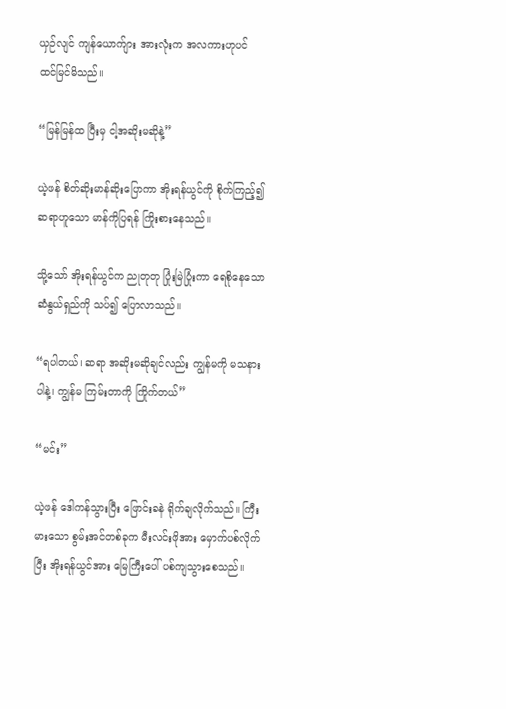ယှဉ်လျင် ကျန်ယောက်ျား အားလုံးက အလကားဟုပင် ထင်မြင်မိသည်။

“မြန်မြန်ထ ပြီးမှ ငါ့အဆိုးမဆိုနဲ့”

ယဲ့ဖန် စိတ်ဆိုးမာန်ဆိုးပြောကာ အိုးရန်ယွင်ကို စိုက်ကြည့်၍ ဆရာဟူသော မာန်ကိုပြရန် ကြိုးစားနေသည်။

သို့သော် အိုးရန်ယွင်က ညုတုတု ပြုံးမြဲပြုံးကာ ရေစိုနေသော ဆံနွယ်ရှည်ကို သပ်၍ ပြောလာသည်။

“ရပါတယ်၊ ဆရာ အဆိုးမဆိုချင်လည်း ကျွန်မကို မသနားပါနဲ့၊ ကျွန်မ ကြမ်းတာကို ကြိုက်တယ်”

“မင်း”

ယဲ့ဖန် ဒေါကန်သွားပြီး ဖြောင်းခနဲ ရိုက်ချလိုက်သည်။ ကြီးမားသော စွမ်းအင်တစ်ခုက မီးလင်းဖိုအား မှောက်ပစ်လိုက်ပြီး အိုးရန်ယွင်အား မြေကြီးပေါ် ပစ်ကျသွားစေသည်။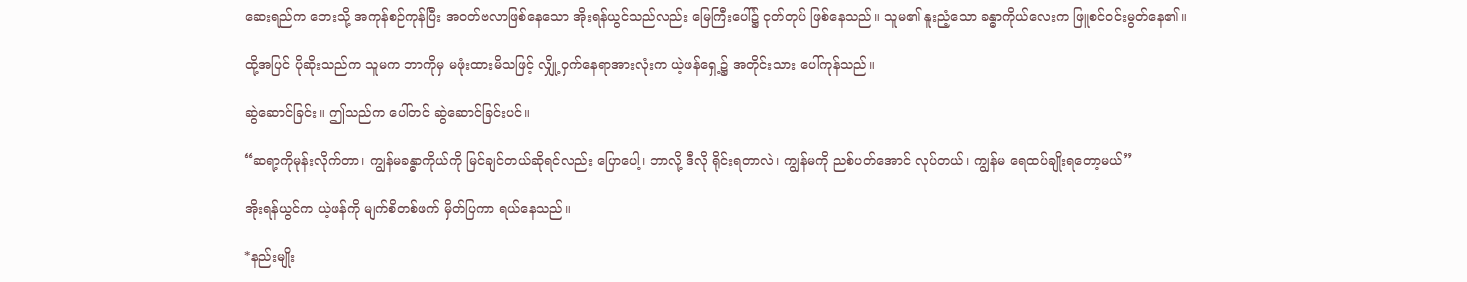ဆေးရည်က ဘေးသို့ အကုန်စဉ်ကုန်ပြီး အဝတ်ဗလာဖြစ်နေသော အိုးရန်ယွင်သည်လည်း မြေကြီးပေါ်၌ ငုတ်တုပ် ဖြစ်နေသည်။ သူမ၏ နူးညံ့သော ခန္ဓာကိုယ်လေးက ဖြူစင်ဝင်းမွတ်နေ၏။

ထို့အပြင် ပိုဆိုးသည်က သူမက ဘာကိုမှ မဖုံးထားမိသဖြင့် လျှို့ဝှက်နေရာအားလုံးက ယဲ့ဖန်ရှေ့၌ အတိုင်းသား ပေါ်ကုန်သည်။

ဆွဲဆောင်ခြင်း။ ဤသည်က ပေါ်တင် ဆွဲဆောင်ခြင်းပင်။

“ဆရာ့ကိုမုန်းလိုက်တာ၊ ကျွန်မခန္ဓာကိုယ်ကို မြင်ချင်တယ်ဆိုရင်လည်း ပြောပေါ့၊ ဘာလို့ ဒီလို ရိုင်းရတာလဲ၊ ကျွန်မကို ညစ်ပတ်အောင် လုပ်တယ်၊ ကျွန်မ ရေထပ်ချိုးရတော့မယ်”

အိုးရန်ယွင်က ယဲ့ဖန်ကို မျက်စိတစ်ဖက် မှိတ်ပြကာ ရယ်နေသည်။

*နည်းမျိုး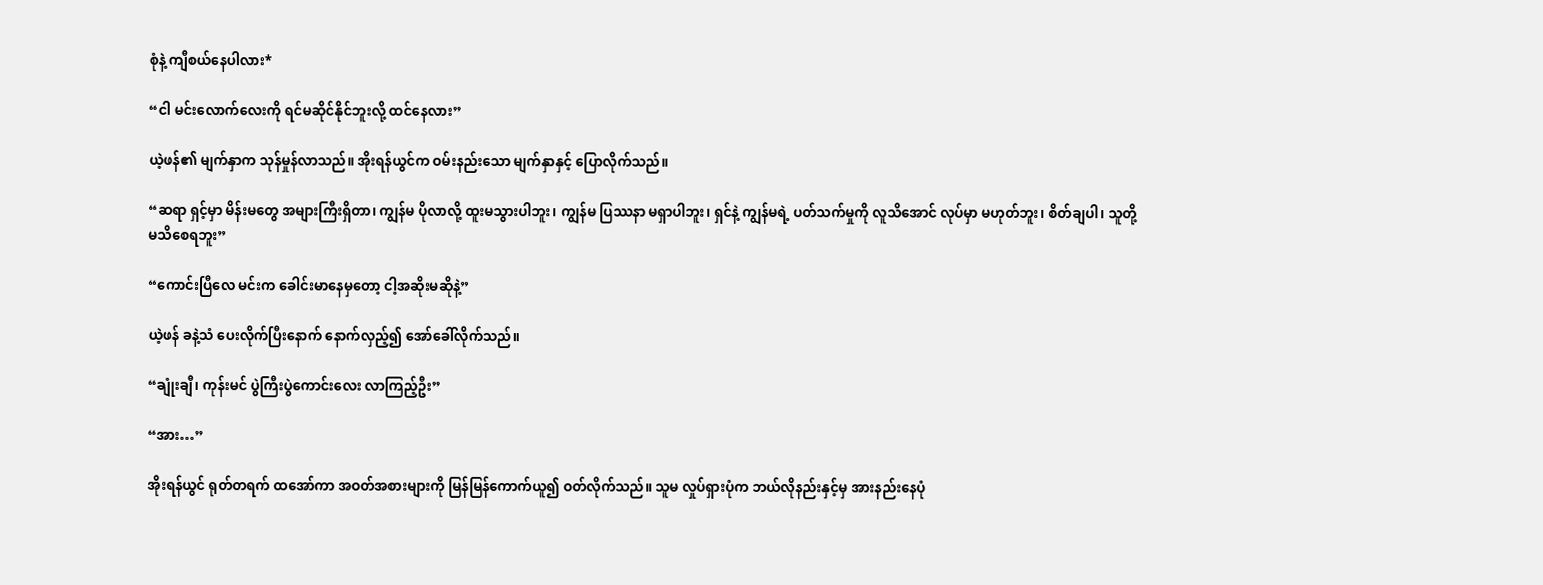စုံနဲ့ ကျီစယ်နေပါလား*

“ငါ မင်းလောက်လေးကို ရင်မဆိုင်နိုင်ဘူးလို့ ထင်နေလား”

ယဲ့ဖန်၏ မျက်နှာက သုန်မှုန်လာသည်။ အိုးရန်ယွင်က ဝမ်းနည်းသော မျက်နှာနှင့် ပြောလိုက်သည်။

“ဆရာ ရှင့်မှာ မိန်းမတွေ အများကြီးရှိတာ၊ ကျွန်မ ပိုလာလို့ ထူးမသွားပါဘူး၊ ကျွန်မ ပြဿနာ မရှာပါဘူး၊ ရှင်နဲ့ ကျွန်မရဲ့ ပတ်သက်မှုကို လူသိအောင် လုပ်မှာ မဟုတ်ဘူး၊ စိတ်ချပါ၊ သူတို့ မသိစေရဘူး”

“ကောင်းပြီလေ မင်းက ခေါင်းမာနေမှတော့ ငါ့အဆိုးမဆိုနဲ့”

ယဲ့ဖန် ခနဲ့သံ ပေးလိုက်ပြီးနောက် နောက်လှည့်၍ အော်ခေါ်လိုက်သည်။

“ချုံးချီ၊ ကုန်းမင် ပွဲကြီးပွဲကောင်းလေး လာကြည့်ဦး”

“အား…”

အိုးရန်ယွင် ရုတ်တရက် ထအော်ကာ အဝတ်အစားများကို မြန်မြန်ကောက်ယူ၍ ဝတ်လိုက်သည်။ သူမ လှုပ်ရှားပုံက ဘယ်လိုနည်းနှင့်မှ အားနည်းနေပုံ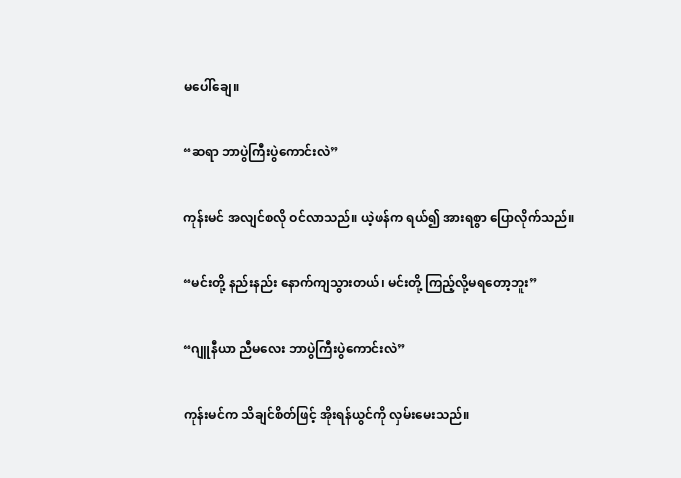မပေါ်ချေ။

“ဆရာ ဘာပွဲကြီးပွဲကောင်းလဲ”

ကုန်းမင် အလျင်စလို ဝင်လာသည်။ ယဲ့ဖန်က ရယ်၍ အားရစွာ ပြောလိုက်သည်။

“မင်းတို့ နည်းနည်း နောက်ကျသွားတယ်၊ မင်းတို့ ကြည့်လို့မရတော့ဘူး”

“ဂျူနီယာ ညီမလေး ဘာပွဲကြီးပွဲကောင်းလဲ”

ကုန်းမင်က သိချင်စိတ်ဖြင့် အိုးရန်ယွင်ကို လှမ်းမေးသည်။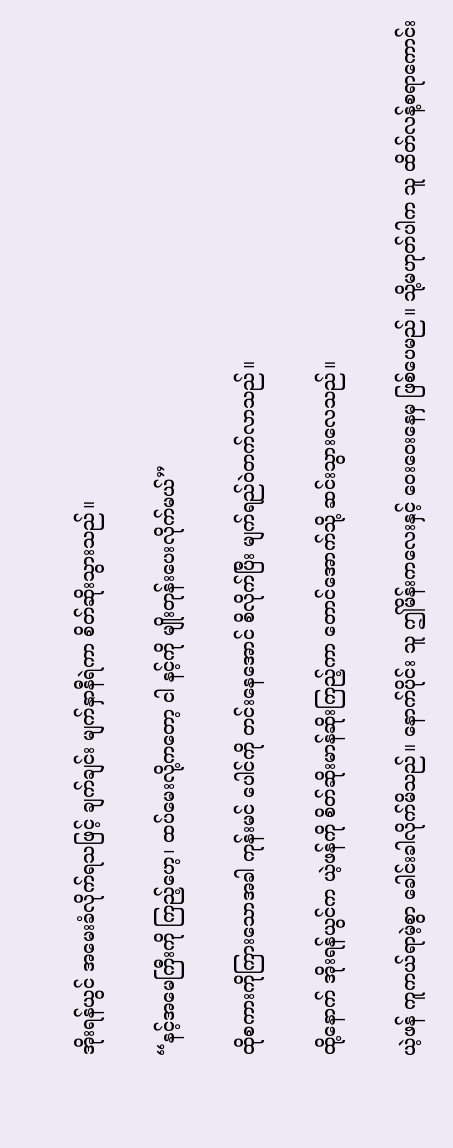အိုးရန်ယွင် အမေးခံလိုက်ရသဖြင့် ချက်ချင်း မျက်နှာနီရဲကာ စိတ်ဆိုးသွားသည်။

“နင့်အမေကြီးကို ကြည့်ဟေ့၊ ထပ်မေးလို့ကတော့ ငါ နင့်ကို မျိုးတုန်းပေးလိုက်မယ်”

ထိုစကားကိုကြားသောအခါ ကုန်းမင် ပေါင်ကို တင်းနေအောင် စိလိုက်ပြီး မျက်ရည်ဝဲတက်လာသည်။

ထို့နောက် အိုးရန်ယွင်က ယဲ့ဖန်ကို စိတ်ဆိုးမာန်ဆိုးကြည့်ကာ တောင်အောက်သို့ ဆင်းသွားလေသည်။

ယဲ့ဖန် ကူကယ်ရာမဲ့စွာ ခေါင်းခါလိုက်မိသည်။ နောက်ပိုင်း သူ ဤမိန်းကလေးနှင့် ဝေးဝေးနေမှ ဖြစ်ပေမည်။ သို့မဟုတ်ပါက သူ ထိတ်လန့်စရာကောင်း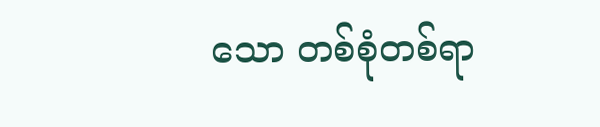သော တစ်စုံတစ်ရာ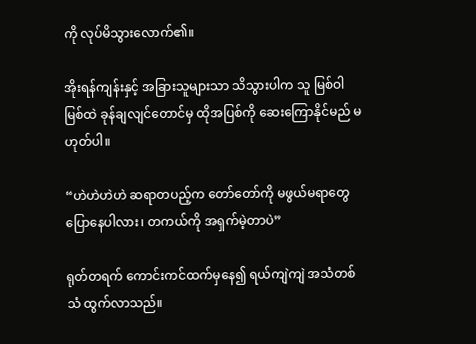ကို လုပ်မိသွားလောက်၏။

အိုးရန်ကျန်းနှင့် အခြားသူများသာ သိသွားပါက သူ မြစ်ဝါမြစ်ထဲ ခုန်ချလျင်တောင်မှ ထိုအပြစ်ကို ဆေးကြောနိုင်မည် မဟုတ်ပါ။

“ဟဲဟဲဟဲဟဲ ဆရာတပည့်က တော်တော်ကို မဖွယ်မရာတွေ ပြောနေပါလား၊ တကယ်ကို အရှက်မဲ့တာပဲ”

ရုတ်တရက် ကောင်းကင်ထက်မှနေ၍ ရယ်ကျဲကျဲ အသံတစ်သံ ထွက်လာသည်။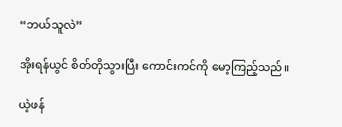“ဘယ်သူလဲ”

အိုးရန်ယွင် စိတ်တိုသွားပြီး ကောင်းကင်ကို မော့ကြည့်သည်။

ယဲ့ဖန်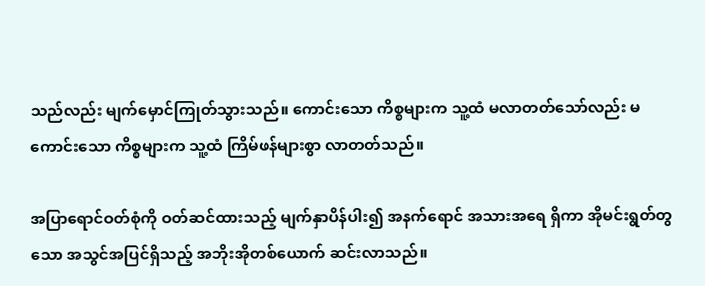သည်လည်း မျက်မှောင်ကြုတ်သွားသည်။ ကောင်းသော ကိစ္စများက သူ့ထံ မလာတတ်သော်လည်း မကောင်းသော ကိစ္စများက သူ့ထံ ကြိမ်ဖန်များစွာ လာတတ်သည်။

အပြာရောင်ဝတ်စုံကို ဝတ်ဆင်ထားသည့် မျက်နှာပိန်ပါး၍ အနက်ရောင် အသားအရေ ရှိကာ အိုမင်းရွတ်တွသော အသွင်အပြင်ရှိသည့် အဘိုးအိုတစ်ယောက် ဆင်းလာသည်။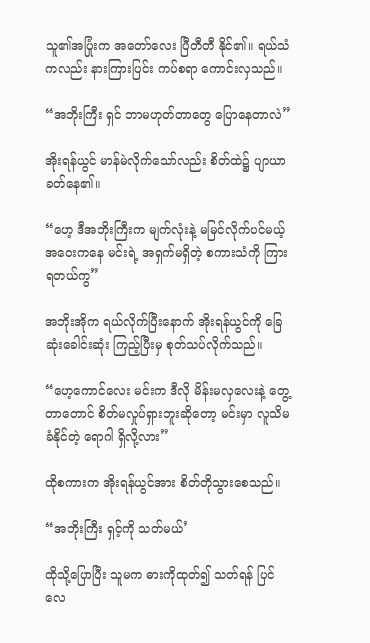သူ၏အပြုံးက အတော်လေး ပြီတီတီ နိုင်၏။ ရယ်သံကလည်း နားကြားပြင်း ကပ်စရာ ကောင်းလှသည်။

“အဘိုးကြီး ရှင် ဘာမဟုတ်တာတွေ ပြောနေတာလဲ”

အိုးရန်ယွင် မာန်မဲလိုက်သော်လည်း စိတ်ထဲ၌ ပျာယာခတ်နေ၏။

“ဟေ့ ဒီအဘိုးကြီးက မျက်လုံးနဲ့ မမြင်လိုက်ပင်မယ့် အဝေးကနေ မင်းရဲ့ အရှက်မရှိတဲ့ စကားသံကို ကြားရတယ်ကွ”

အဘိုးအိုက ရယ်လိုက်ပြီးနောက် အိုးရန်ယွင်ကို ခြေဆုံးခေါင်းဆုံး ကြည့်ပြီးမှ စုတ်သပ်လိုက်သည်။

“ဟေ့ကောင်လေး မင်းက ဒီလို မိန်းမလှလေးနဲ့ တွေ့တာတောင် စိတ်မလှုပ်ရှားဘူးဆိုတော့ မင်းမှာ လူသိမခံနိုင်တဲ့ ရောဂါ ရှိလို့လား”

ထိုစကားက အိုးရန်ယွင်အား စိတ်တိုသွားစေသည်။

“အဘိုးကြီး ရှင့်ကို သတ်မယ်’

ထိုသို့ပြောပြီး သူမက ဓားကိုထုတ်၍ သတ်ရန် ပြင်လေ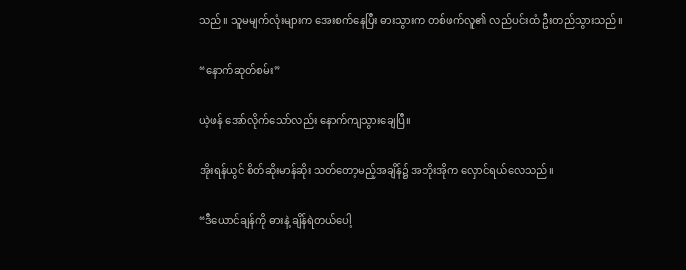သည်။ သူမမျက်လုံးများက အေးစက်နေပြီး ဓားသွားက တစ်ဖက်လူ၏ လည်ပင်းထံ ဦးတည်သွားသည်။

“နောက်ဆုတ်စမ်း”

ယဲ့ဖန် အော်လိုက်သော်လည်း နောက်ကျသွားချေပြီ။

အိုးရန်ယွင် စိတ်ဆိုးမာန်ဆိုး သတ်တော့မည့်အချိန်၌ အဘိုးအိုက လှောင်ရယ်လေသည်။

“ဒီယောင်ချန်ကို ဓားနဲ့ ချိန်ရဲတယ်ပေါ့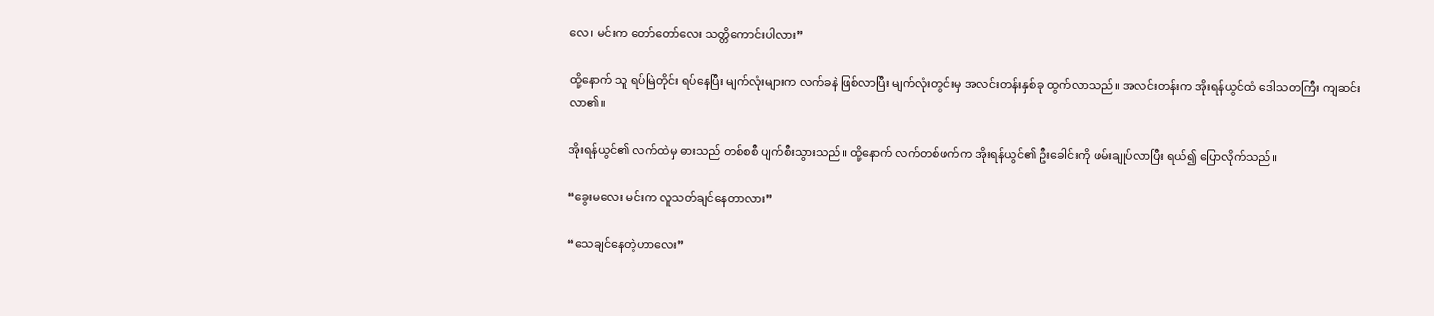လေ၊ မင်းက တော်တော်လေး သတ္တိကောင်းပါလား”

ထို့နောက် သူ ရပ်မြဲတိုင်း ရပ်နေပြီး မျက်လုံးများက လက်ခနဲ ဖြစ်လာပြီး မျက်လုံးတွင်းမှ အလင်းတန်းနှစ်ခု ထွက်လာသည်။ အလင်းတန်းက အိုးရန်ယွင်ထံ ဒေါသတကြီး ကျဆင်းလာ၏။

အိုးရန်ယွင်၏ လက်ထဲမှ ဓားသည် တစ်စစီ ပျက်စီးသွားသည်။ ထို့နောက် လက်တစ်ဖက်က အိုးရန်ယွင်၏ ဦးခေါင်းကို ဖမ်းချုပ်လာပြီး ရယ်၍ ပြောလိုက်သည်။

“ခွေးမလေး မင်းက လူသတ်ချင်နေတာလား”

“သေချင်နေတဲ့ဟာလေး”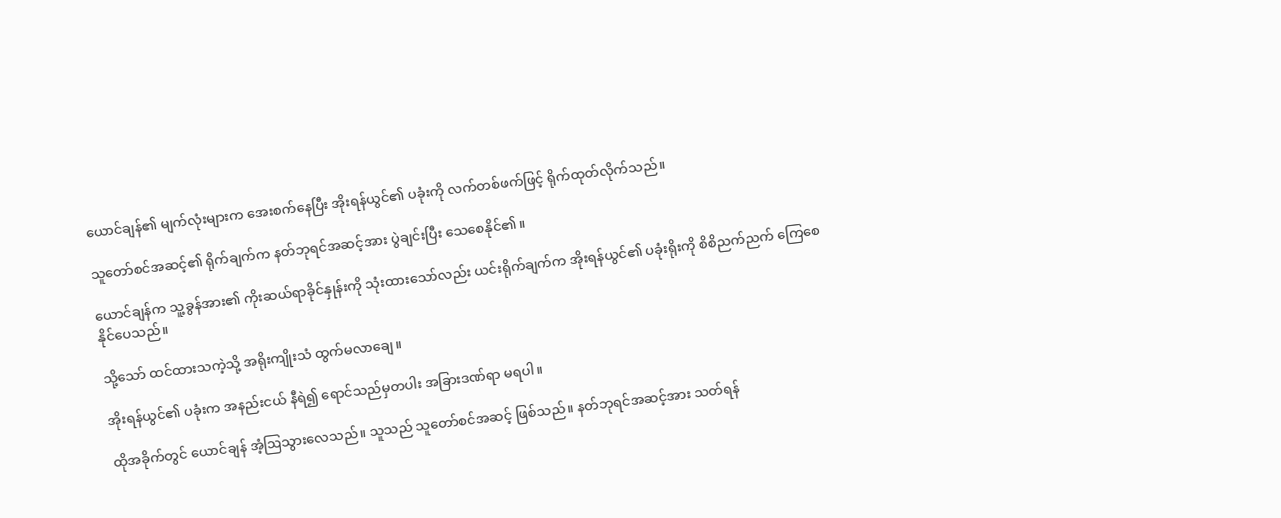ယောင်ချန်၏ မျက်လုံးများက အေးစက်နေပြီး အိုးရန်ယွင်၏ ပခုံးကို လက်တစ်ဖက်ဖြင့် ရိုက်ထုတ်လိုက်သည်။

သူတော်စင်အဆင့်၏ ရိုက်ချက်က နတ်ဘုရင်အဆင့်အား ပွဲချင်းပြီး‌ သေစေနိုင်၏။

ယောင်ချန်က သူ့ခွန်အား၏ ကိုးဆယ်ရာခိုင်နှုန်းကို သုံးထားသော်လည်း ယင်းရိုက်ချက်က အိုးရန်ယွင်၏ ပခုံးရိုးကို စိစိညက်ညက် ကြေစေနိုင်ပေသည်။

သို့သော် ထင်ထားသကဲ့သို့ အရိုးကျိုးသံ ထွက်မလာချေ။

အိုးရန်ယွင်၏ ပခုံးက အနည်းငယ် နီရဲ၍ ရောင်သည်မှတပါး အခြားဒဏ်ရာ မရပါ။

ထိုအခိုက်တွင် ယောင်ချန် အံ့ဩသွားလေသည်။ သူသည် သူတော်စင်အဆင့် ဖြစ်သည်။ နတ်ဘုရင်အဆင့်အား သတ်ရန်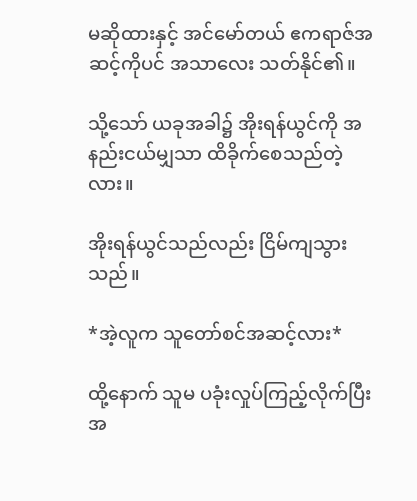မဆိုထားနှင့် အင်မော်တယ် ဧကရာဇ်အဆင့်ကိုပင် အသာလေး သတ်နိုင်၏။

သို့သော် ယခုအခါ၌ အိုးရန်ယွင်ကို အနည်းငယ်မျှသာ ထိခိုက်စေသည်တဲ့လား။

အိုးရန်ယွင်သည်လည်း ငြိမ်ကျသွားသည်။

*အဲ့လူက သူတော်စင်အဆင့်လား*

ထို့နောက် သူမ ပခုံးလှုပ်ကြည့်လိုက်ပြီး အ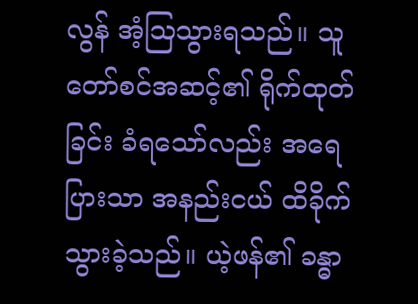လွန် အံ့ဩသွားရသည်။ သူတော်စင်အဆင့်၏ ရိုက်ထုတ်ခြင်း ခံရသော်လည်း အရေပြားသာ အနည်းငယ် ထိခိုက်သွားခဲ့သည်။ ယဲ့ဖန်၏ ခန္ဓာ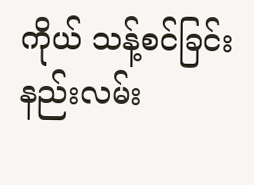ကိုယ် သန့်စင်ခြင်း နည်းလမ်း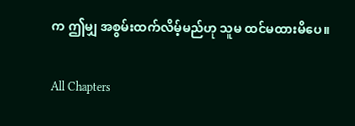က ဤမျှ အစွမ်းထက်လိမ့်မည်ဟု သူမ ထင်မထားမိပေ။

All Chapters